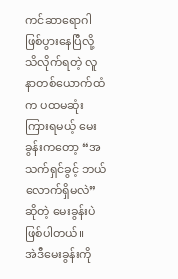ကင်ဆာရောဂါဖြစ်ပွားနေပြီလို့ သိလိုက်ရတဲ့ လူနာတစ်ယောက်ထံက ပထမဆုံး ကြားရမယ့် မေးခွန်းကတော့ “အသက်ရှင်ခွင့် ဘယ်လောက်ရှိမလဲ” ဆိုတဲ့ မေးခွန်းပဲ ဖြစ်ပါတယ်။
အဲဒီမေးခွန်းကို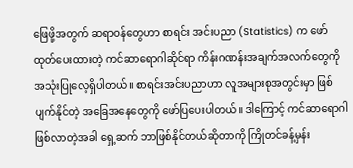ဖြေဖို့အတွက် ဆရာဝန်တွေဟာ စာရင်း အင်းပညာ (Statistics) က ဖော်ထုတ်ပေးထားတဲ့ ကင်ဆာရောဂါဆိုင်ရာ ကိန်းဂဏန်းအချက်အလက်တွေကို အသုံးပြုလေ့ရှိပါတယ်။ စာရင်းအင်းပညာဟာ လူအများစုအတွင်းမှာ ဖြစ်ပျက်နိုင်တဲ့ အခြေအနေတွေကို ဖော်ပြပေးပါတယ်။ ဒါကြောင့် ကင်ဆာရောဂါဖြစ်လာတဲ့အခါ ရှေ့ဆက် ဘာဖြစ်နိုင်တယ်ဆိုတာကို ကြိုတင်ခန့်မှန်း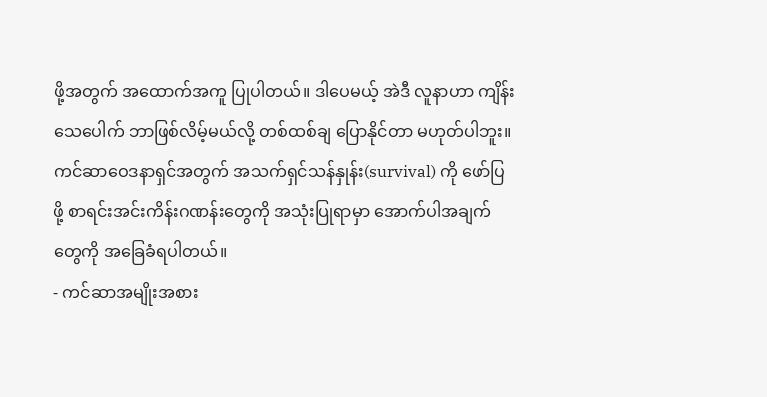ဖို့အတွက် အထောက်အကူ ပြုပါတယ်။ ဒါပေမယ့် အဲဒီ လူနာဟာ ကျိန်းသေပေါက် ဘာဖြစ်လိမ့်မယ်လို့ တစ်ထစ်ချ ပြောနိုင်တာ မဟုတ်ပါဘူး။
ကင်ဆာဝေဒနာရှင်အတွက် အသက်ရှင်သန်နှုန်း(survival) ကို ဖော်ပြဖို့ စာရင်းအင်းကိန်းဂဏန်းတွေကို အသုံးပြုရာမှာ အောက်ပါအချက်တွေကို အခြေခံရပါတယ်။
- ကင်ဆာအမျိုးအစား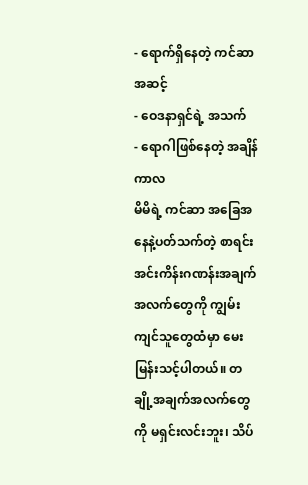- ရောက်ရှိနေတဲ့ ကင်ဆာ အဆင့်
- ဝေဒနာရှင်ရဲ့ အသက်
- ရောဂါဖြစ်နေတဲ့ အချိန်ကာလ
မိမိရဲ့ ကင်ဆာ အခြေအနေနဲ့ပတ်သက်တဲ့ စာရင်းအင်းကိန်းဂဏန်းအချက်အလက်တွေကို ကျွမ်းကျင်သူတွေထံမှာ မေးမြန်းသင့်ပါတယ်။ တချို့အချက်အလက်တွေကို မရှင်းလင်းဘူး၊ သိပ်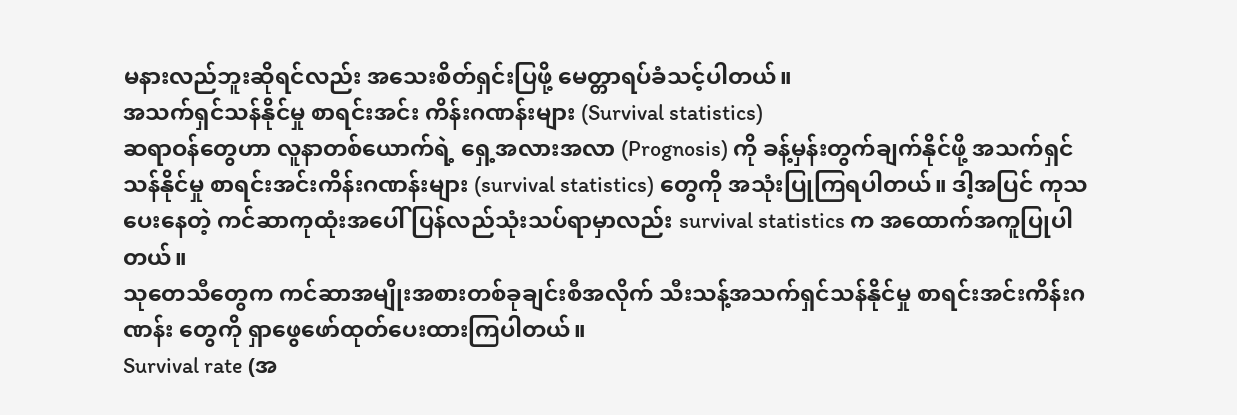မနားလည်ဘူးဆိုရင်လည်း အသေးစိတ်ရှင်းပြဖို့ မေတ္တာရပ်ခံသင့်ပါတယ်။
အသက်ရှင်သန်နိုင်မှု စာရင်းအင်း ကိန်းဂဏန်းများ (Survival statistics)
ဆရာဝန်တွေဟာ လူနာတစ်ယောက်ရဲ့ ရှေ့အလားအလာ (Prognosis) ကို ခန့်မှန်းတွက်ချက်နိုင်ဖို့ အသက်ရှင်သန်နိုင်မှု စာရင်းအင်းကိန်းဂဏန်းများ (survival statistics) တွေကို အသုံးပြုကြရပါတယ်။ ဒါ့အပြင် ကုသပေးနေတဲ့ ကင်ဆာကုထုံးအပေါ် ပြန်လည်သုံးသပ်ရာမှာလည်း survival statistics က အထောက်အကူပြုပါတယ်။
သုတေသီတွေက ကင်ဆာအမျိုးအစားတစ်ခုချင်းစီအလိုက် သီးသန့်အသက်ရှင်သန်နိုင်မှု စာရင်းအင်းကိန်းဂဏန်း တွေကို ရှာဖွေဖော်ထုတ်ပေးထားကြပါတယ်။
Survival rate (အ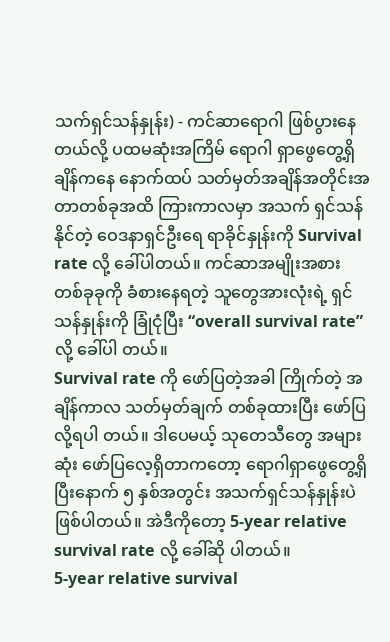သက်ရှင်သန်နှုန်း) - ကင်ဆာရောဂါ ဖြစ်ပွားနေတယ်လို့ ပထမဆုံးအကြိမ် ရောဂါ ရှာဖွေတွေ့ရှိချိန်ကနေ နောက်ထပ် သတ်မှတ်အချိန်အတိုင်းအတာတစ်ခုအထိ ကြားကာလမှာ အသက် ရှင်သန် နိုင်တဲ့ ဝေဒနာရှင်ဦးရေ ရာခိုင်နှုန်းကို Survival rate လို့ ခေါ်ပါတယ်။ ကင်ဆာအမျိုးအစား တစ်ခုခုကို ခံစားနေရတဲ့ သူတွေအားလုံးရဲ့ ရှင်သန်နှုန်းကို ခြုံငုံပြီး “overall survival rate” လို့ ခေါ်ပါ တယ်။
Survival rate ကို ဖော်ပြတဲ့အခါ ကြိုက်တဲ့ အချိန်ကာလ သတ်မှတ်ချက် တစ်ခုထားပြီး ဖော်ပြလို့ရပါ တယ်။ ဒါပေမယ့် သုတေသီတွေ အများဆုံး ဖော်ပြလေ့ရှိတာကတော့ ရောဂါရှာဖွေတွေ့ရှိပြီးနောက် ၅ နှစ်အတွင်း အသက်ရှင်သန်နှုန်းပဲ ဖြစ်ပါတယ်။ အဲဒီကိုတော့ 5-year relative survival rate လို့ ခေါ်ဆို ပါတယ်။
5-year relative survival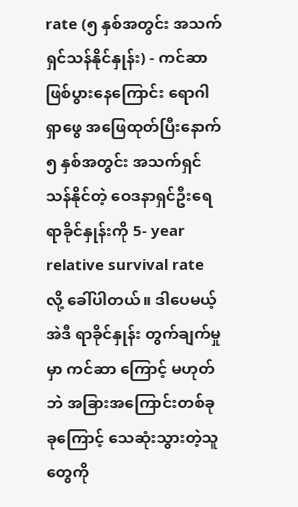rate (၅ နှစ်အတွင်း အသက်ရှင်သန်နိုင်နှုန်း) - ကင်ဆာဖြစ်ပွားနေကြောင်း ရောဂါရှာဖွေ အဖြေထုတ်ပြီးနောက် ၅ နှစ်အတွင်း အသက်ရှင်သန်နိုင်တဲ့ ဝေဒနာရှင်ဦးရေ ရာခိုင်နှုန်းကို 5- year relative survival rate လို့ ခေါ်ပါတယ်။ ဒါပေမယ့် အဲဒီ ရာခိုင်နှုန်း တွက်ချက်မှုမှာ ကင်ဆာ ကြောင့် မဟုတ်ဘဲ အခြားအကြောင်းတစ်ခုခုကြောင့် သေဆုံးသွားတဲ့သူတွေကို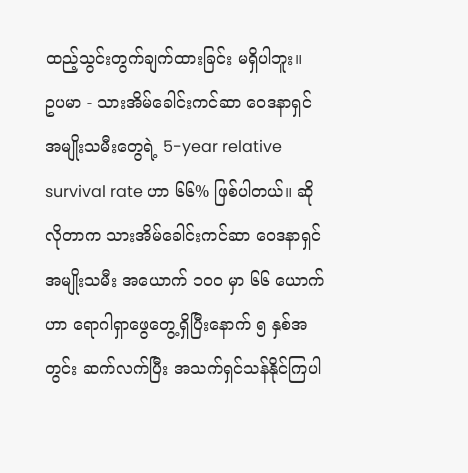ထည့်သွင်းတွက်ချက်ထားခြင်း မရှိပါဘူး။
ဥပမာ - သားအိမ်ခေါင်းကင်ဆာ ဝေဒနာရှင် အမျိုးသမီးတွေရဲ့ 5-year relative survival rate ဟာ ၆၆% ဖြစ်ပါတယ်။ ဆိုလိုတာက သားအိမ်ခေါင်းကင်ဆာ ဝေဒနာရှင် အမျိုးသမီး အယောက် ၁၀၀ မှာ ၆၆ ယောက်ဟာ ရောဂါရှာဖွေတွေ့ရှိပြီးနောက် ၅ နှစ်အတွင်း ဆက်လက်ပြီး အသက်ရှင်သန်နိုင်ကြပါ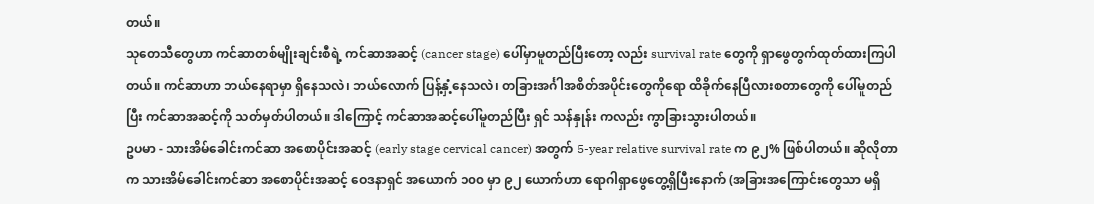တယ်။
သုတေသီတွေဟာ ကင်ဆာတစ်မျိုးချင်းစီရဲ့ ကင်ဆာအဆင့် (cancer stage) ပေါ်မှာမူတည်ပြီးတော့ လည်း survival rate တွေကို ရှာဖွေတွက်ထုတ်ထားကြပါတယ်။ ကင်ဆာဟာ ဘယ်နေရာမှာ ရှိနေသလဲ၊ ဘယ်လောက် ပြန့်နှံ့နေသလဲ၊ တခြားအင်္ဂါအစိတ်အပိုင်းတွေကိုရော ထိခိုက်နေပြီလားစတာတွေကို ပေါ်မူတည်ပြီး ကင်ဆာအဆင့်ကို သတ်မှတ်ပါတယ်။ ဒါကြောင့် ကင်ဆာအဆင့်ပေါ်မူတည်ပြီး ရှင် သန်နှုန်း ကလည်း ကွာခြားသွားပါတယ်။
ဥပမာ - သားအိမ်ခေါင်းကင်ဆာ အစောပိုင်းအဆင့် (early stage cervical cancer) အတွက် 5-year relative survival rate က ၉၂% ဖြစ်ပါတယ်။ ဆိုလိုတာက သားအိမ်ခေါင်းကင်ဆာ အစောပိုင်းအဆင့် ဝေဒနာရှင် အယောက် ၁၀၀ မှာ ၉၂ ယောက်ဟာ ရောဂါရှာဖွေတွေ့ရှိပြီးနောက် (အခြားအကြောင်းတွေသာ မရှိ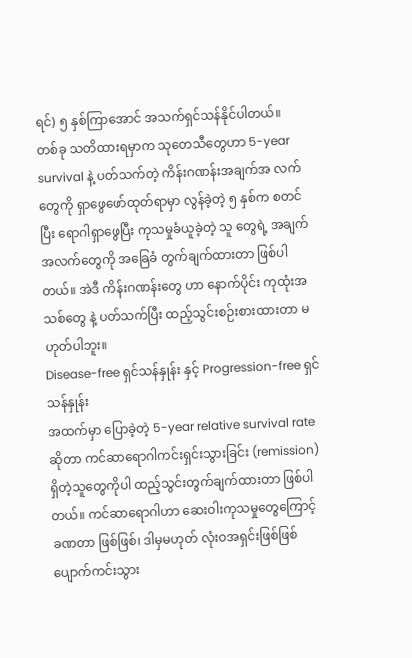ရင်) ၅ နှစ်ကြာအောင် အသက်ရှင်သန်နိုင်ပါတယ်။
တစ်ခု သတိထားရမှာက သုတေသီတွေဟာ 5-year survival နဲ့ ပတ်သက်တဲ့ ကိန်းဂဏန်းအချက်အ လက်တွေကို ရှာဖွေဖော်ထုတ်ရာမှာ လွန်ခဲ့တဲ့ ၅ နှစ်က စတင်ပြီး ရောဂါရှာဖွေပြီး ကုသမှုခံယူခဲ့တဲ့ သူ တွေရဲ့ အချက်အလက်တွေကို အခြေခံ တွက်ချက်ထားတာ ဖြစ်ပါတယ်။ အဲဒီ ကိန်းဂဏန်းတွေ ဟာ နောက်ပိုင်း ကုထုံးအသစ်တွေ နဲ့ ပတ်သက်ပြီး ထည့်သွင်းစဉ်းစားထားတာ မဟုတ်ပါဘူး။
Disease-free ရှင်သန်နှုန်း နှင့် Progression-free ရှင်သန်နှုန်း
အထက်မှာ ပြောခဲ့တဲ့ 5-year relative survival rate ဆိုတာ ကင်ဆာရောဂါကင်းရှင်းသွားခြင်း (remission) ရှိတဲ့သူတွေကိုပါ ထည့်သွင်းတွက်ချက်ထားတာ ဖြစ်ပါတယ်။ ကင်ဆာရောဂါဟာ ဆေးဝါးကုသမှုတွေကြောင့် ခဏတာ ဖြစ်ဖြစ်၊ ဒါမှမဟုတ် လုံးဝအရှင်းဖြစ်ဖြစ် ပျောက်ကင်းသွား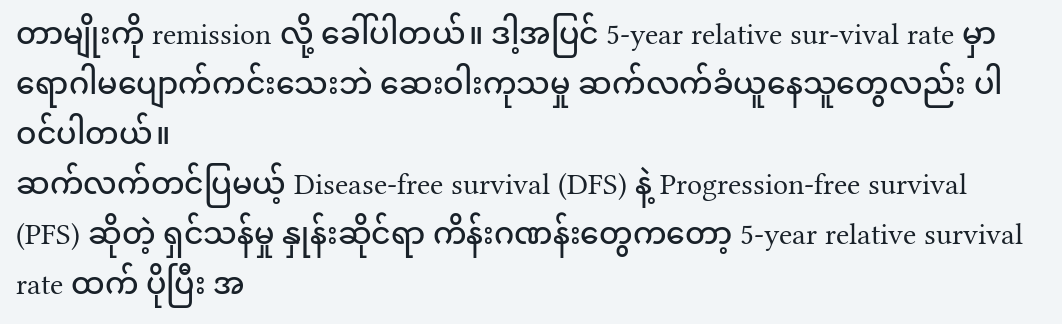တာမျိုးကို remission လို့ ခေါ်ပါတယ်။ ဒါ့အပြင် 5-year relative sur-vival rate မှာ ရောဂါမပျောက်ကင်းသေးဘဲ ဆေးဝါးကုသမှု ဆက်လက်ခံယူနေသူတွေလည်း ပါဝင်ပါတယ်။
ဆက်လက်တင်ပြမယ့် Disease-free survival (DFS) နဲ့ Progression-free survival (PFS) ဆိုတဲ့ ရှင်သန်မှု နှုန်းဆိုင်ရာ ကိန်းဂဏန်းတွေကတော့ 5-year relative survival rate ထက် ပိုပြီး အ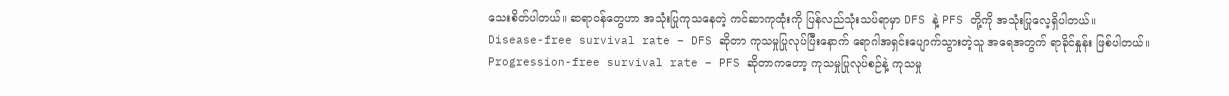သေးစိတ်ပါတယ်။ ဆရာဝန်တွေဟာ အသုံးပြုကုသနေတဲ့ ကင်ဆာကုထုံးကို ပြန်လည်သုံးသပ်ရာမှာ DFS နဲ့ PFS တို့ကို အသုံးပြုလေ့ရှိပါတယ်။
Disease-free survival rate – DFS ဆိုတာ ကုသမှုပြုလုပ်ပြီးနောက် ရောဂါအရှင်းပျောက်သွားတဲ့သူ အရေအတွက် ရာခိုင်နှုန်း ဖြစ်ပါတယ်။
Progression-free survival rate – PFS ဆိုတာကတော့ ကုသမှုပြုလုပ်စဉ်နဲ့ ကုသမှု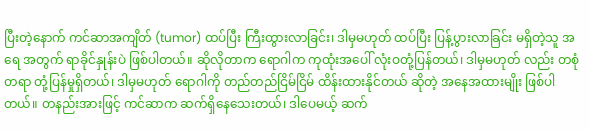ပြီးတဲ့နောက် ကင်ဆာအကျိတ် (tumor) ထပ်ပြီး ကြီးထွားလာခြင်း၊ ဒါမှမဟုတ် ထပ်ပြီး ပြန့်ပွားလာခြင်း မရှိတဲ့သူ အရေ အတွက် ရာခိုင်နှုန်းပဲ ဖြစ်ပါတယ်။ ဆိုလိုတာက ရောဂါက ကုထုံးအပေါ် လုံးဝတုံ့ပြန်တယ်၊ ဒါမှမဟုတ် လည်း တစုံတရာ တုံ့ပြန်မှုရှိတယ်၊ ဒါမှမဟုတ် ရောဂါကို တည်တည်ငြိမ်ငြိမ် ထိန်းထားနိုင်တယ် ဆိုတဲ့ အနေအထားမျိုး ဖြစ်ပါတယ်။ တနည်းအားဖြင့် ကင်ဆာက ဆက်ရှိနေသေးတယ်၊ ဒါပေမယ့် ဆက်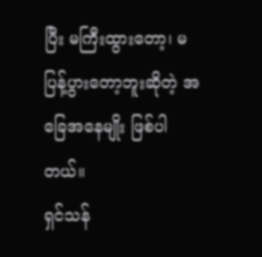ပြီး မကြီးထွားတော့၊ မပြန့်ပွားတော့ဘူးဆိုတဲ့ အခြေအနေမျိုး ဖြစ်ပါတယ်။
ရှင်သန်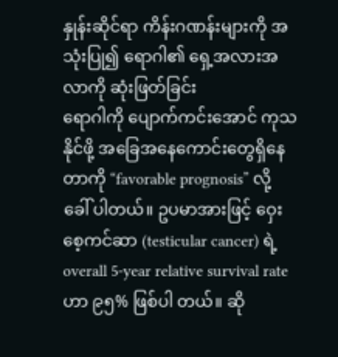နှုန်းဆိုင်ရာ ကိန်းဂဏန်းများကို အသုံးပြု၍ ရောဂါ၏ ရှေ့အလားအလာကို ဆုံးဖြတ်ခြင်း
ရောဂါကို ပျောက်ကင်းအောင် ကုသနိုင်ဖို့ အခြေအနေကောင်းတွေရှိနေတာကို “favorable prognosis” လို့ ခေါ် ပါတယ်။ ဥပမာအားဖြင့် ဝှေးစေ့ကင်ဆာ (testicular cancer) ရဲ့ overall 5-year relative survival rate ဟာ ၉၅% ဖြစ်ပါ တယ်။ ဆို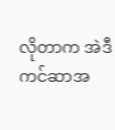လိုတာက အဲဒီကင်ဆာအ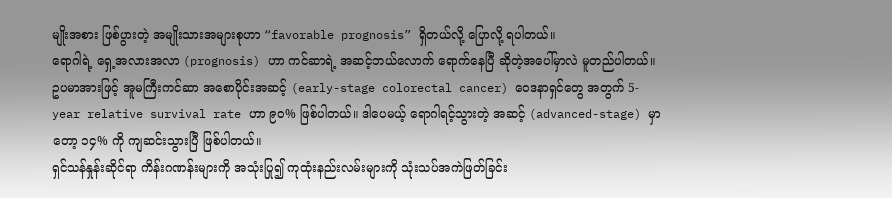မျိုးအစား ဖြစ်ပွားတဲ့ အမျိုးသားအများစုဟာ “favorable prognosis” ရှိတယ်လို့ ပြောလို့ ရပါတယ်။
ရောဂါရဲ့ ရှေ့အလားအလာ (prognosis) ဟာ ကင်ဆာရဲ့ အဆင့်ဘယ်လောက် ရောက်နေပြီ ဆိုတဲ့အပေါ်မှာလဲ မူတည်ပါတယ်။ ဥပမာအားဖြင့် အူမကြီးကင်ဆာ အစောပိုင်းအဆင့် (early-stage colorectal cancer) ဝေဒနာရှင်တွေ အတွက် 5-year relative survival rate ဟာ ၉၀% ဖြစ်ပါတယ်။ ဒါပေမယ့် ရောဂါရင့်သွားတဲ့ အဆင့် (advanced-stage) မှာ တော့ ၁၄% ကို ကျဆင်းသွားပြီ ဖြစ်ပါတယ်။
ရှင်သန်နှုန်းဆိုင်ရာ ကိန်းဂဏန်းများကို အသုံးပြု၍ ကုထုံးနည်းလမ်းများကို သုံးသပ်အကဲဖြတ်ခြင်း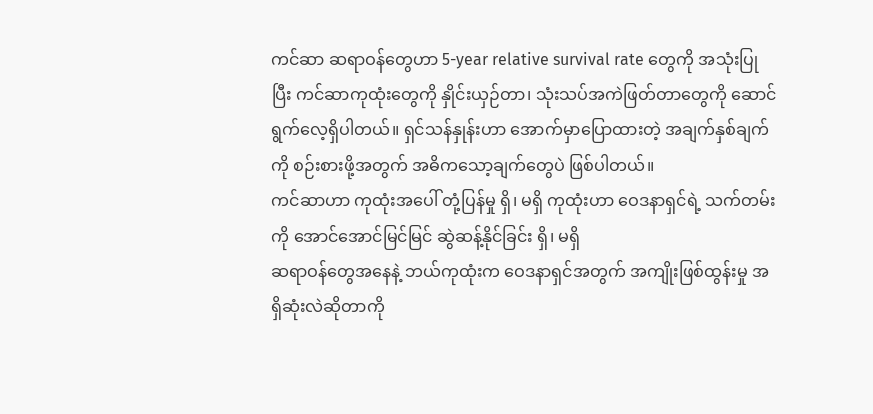ကင်ဆာ ဆရာဝန်တွေဟာ 5-year relative survival rate တွေကို အသုံးပြုပြီး ကင်ဆာကုထုံးတွေကို နှိုင်းယှဉ်တာ၊ သုံးသပ်အကဲဖြတ်တာတွေကို ဆောင်ရွက်လေ့ရှိပါတယ်။ ရှင်သန်နှုန်းဟာ အောက်မှာပြောထားတဲ့ အချက်နှစ်ချက် ကို စဉ်းစားဖို့အတွက် အဓိကသော့ချက်တွေပဲ ဖြစ်ပါတယ်။
ကင်ဆာဟာ ကုထုံးအပေါ် တုံ့ပြန်မှု ရှိ၊ မရှိ ကုထုံးဟာ ဝေဒနာရှင်ရဲ့ သက်တမ်းကို အောင်အောင်မြင်မြင် ဆွဲဆန့်နိုင်ခြင်း ရှိ၊ မရှိ
ဆရာဝန်တွေအနေနဲ့ ဘယ်ကုထုံးက ဝေဒနာရှင်အတွက် အကျိုးဖြစ်ထွန်းမှု အရှိဆုံးလဲဆိုတာကို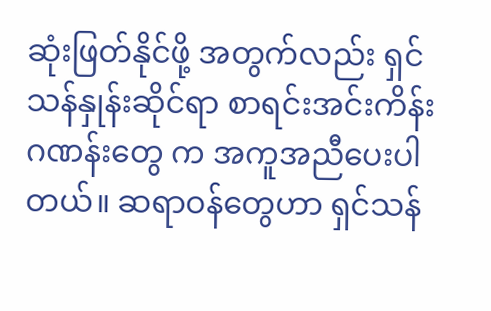ဆုံးဖြတ်နိုင်ဖို့ အတွက်လည်း ရှင်သန်နှုန်းဆိုင်ရာ စာရင်းအင်းကိန်းဂဏန်းတွေ က အကူအညီပေးပါတယ်။ ဆရာဝန်တွေဟာ ရှင်သန်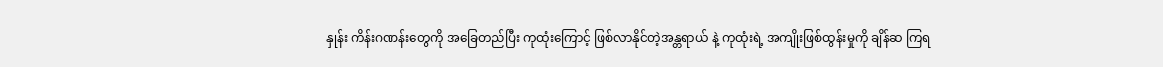နှုန်း ကိန်းဂဏန်းတွေကို အခြေတည်ပြီး ကုထုံးကြောင့် ဖြစ်လာနိုင်တဲ့အန္တရာယ် နဲ့ ကုထုံးရဲ့ အကျိုးဖြစ်ထွန်းမှုကို ချိန်ဆ ကြရ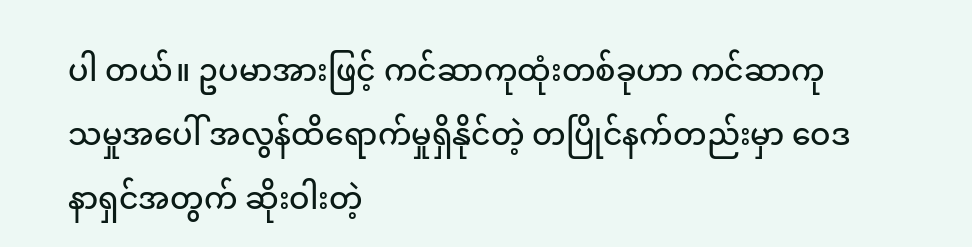ပါ တယ်။ ဥပမာအားဖြင့် ကင်ဆာကုထုံးတစ်ခုဟာ ကင်ဆာကုသမှုအပေါ် အလွန်ထိရောက်မှုရှိနိုင်တဲ့ တပြိုင်နက်တည်းမှာ ဝေဒနာရှင်အတွက် ဆိုးဝါးတဲ့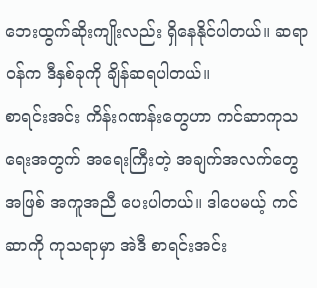ဘေးထွက်ဆိုးကျိုးလည်း ရှိနေနိုင်ပါတယ်။ ဆရာဝန်က ဒီနှစ်ခုကို ချိန်ဆရပါတယ်။
စာရင်းအင်း ကိန်းဂဏန်းတွေဟာ ကင်ဆာကုသရေးအတွက် အရေးကြီးတဲ့ အချက်အလက်တွေအဖြစ် အကူအညီ ပေးပါတယ်။ ဒါပေမယ့် ကင်ဆာကို ကုသရာမှာ အဲဒီ စာရင်းအင်း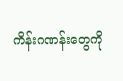ကိန်းဂဏန်းတွေကို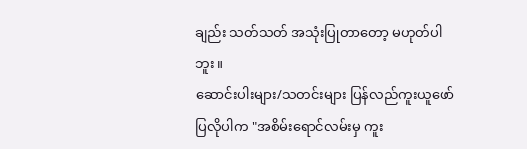ချည်း သတ်သတ် အသုံးပြုတာတော့ မဟုတ်ပါဘူး။
ဆောင်းပါးများ/သတင်းများ ပြန်လည်ကူးယူဖော်ပြလိုပါက "အစိမ်းရောင်လမ်းမှ ကူး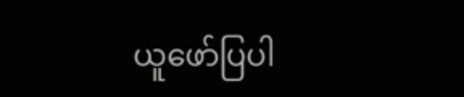ယူဖော်ပြပါ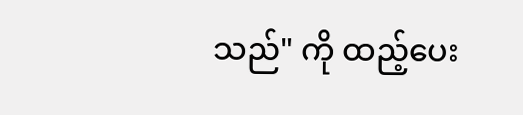သည်" ကို ထည့်ပေး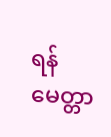ရန် မေတ္တာ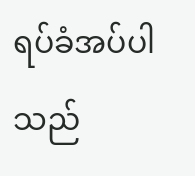ရပ်ခံအပ်ပါသည်